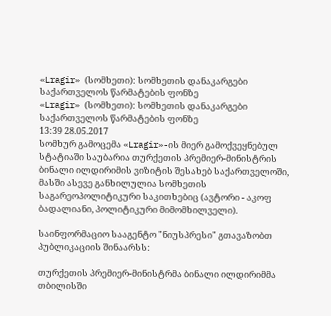«Lragir» (სომხეთი): სომხეთის დანაკარგები საქართველოს წარმატების ფონზე
«Lragir» (სომხეთი): სომხეთის დანაკარგები საქართველოს წარმატების ფონზე
13:39 28.05.2017
სომხურ გამოცემა «Lragir»-ის მიერ გამოქვეყნებულ სტატიაში საუბარია თურქეთის პრემიერ-მინისტრის ბინალი ილდირიმის ვიზიტის შესახებ საქართველოში, მასში ასევე განხილულია სომხეთის საგარეოპოლიტიკური საკითხებიც (ავტორი - აკოფ ბადალიანი, პოლიტიკური მიმომხილველი).

საინფორმაციო სააგენტო "ნიუსპრესი" გთავაზობთ პუბლიკაციის შინაარსს:

თურქეთის პრემიერ-მინისტრმა ბინალი ილდირიმმა თბილისში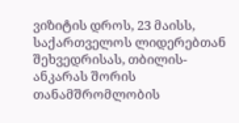ვიზიტის დროს, 23 მაისს, საქართველოს ლიდერებთან შეხვედრისას, თბილის-ანკარას შორის თანამშრომლობის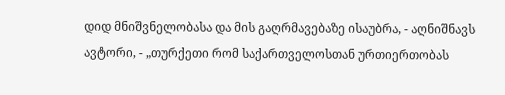დიდ მნიშვნელობასა და მის გაღრმავებაზე ისაუბრა, - აღნიშნავს ავტორი, - „თურქეთი რომ საქართველოსთან ურთიერთობას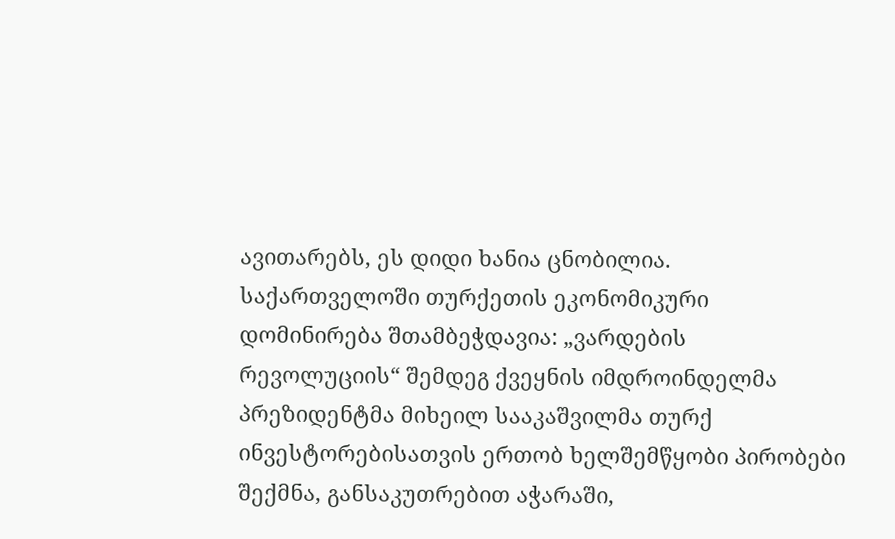ავითარებს, ეს დიდი ხანია ცნობილია. საქართველოში თურქეთის ეკონომიკური დომინირება შთამბეჭდავია: „ვარდების რევოლუციის“ შემდეგ ქვეყნის იმდროინდელმა პრეზიდენტმა მიხეილ სააკაშვილმა თურქ ინვესტორებისათვის ერთობ ხელშემწყობი პირობები შექმნა, განსაკუთრებით აჭარაში,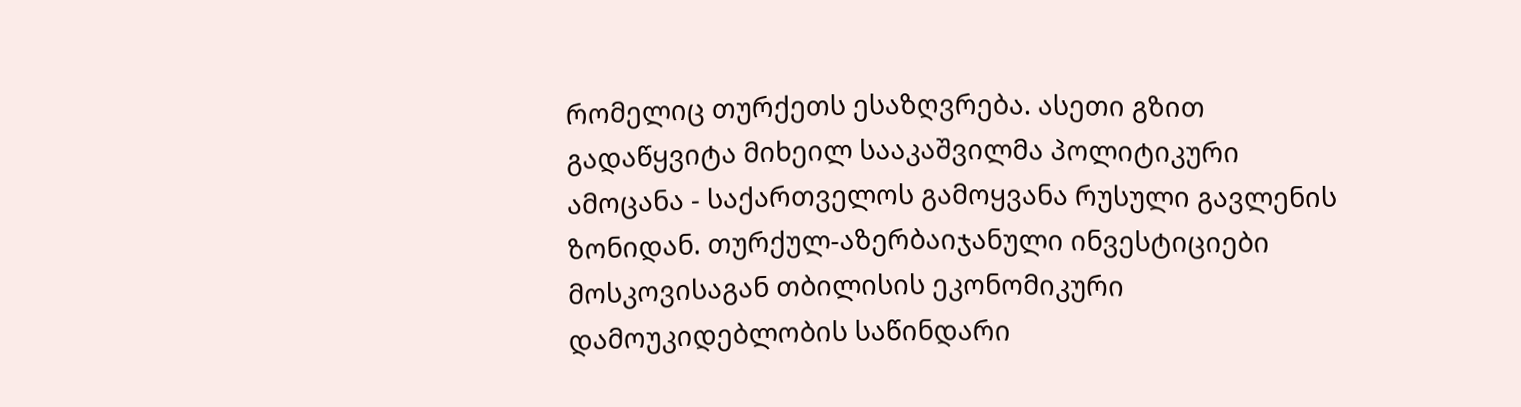რომელიც თურქეთს ესაზღვრება. ასეთი გზით გადაწყვიტა მიხეილ სააკაშვილმა პოლიტიკური ამოცანა - საქართველოს გამოყვანა რუსული გავლენის ზონიდან. თურქულ-აზერბაიჯანული ინვესტიციები მოსკოვისაგან თბილისის ეკონომიკური დამოუკიდებლობის საწინდარი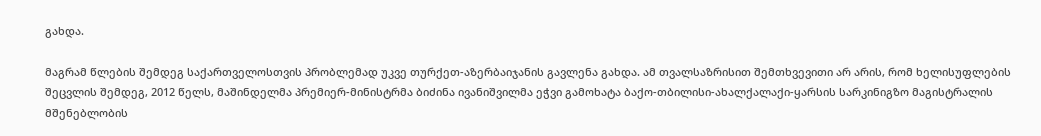გახდა.

მაგრამ წლების შემდეგ საქართველოსთვის პრობლემად უკვე თურქეთ-აზერბაიჯანის გავლენა გახდა. ამ თვალსაზრისით შემთხვევითი არ არის, რომ ხელისუფლების შეცვლის შემდეგ, 2012 წელს, მაშინდელმა პრემიერ-მინისტრმა ბიძინა ივანიშვილმა ეჭვი გამოხატა ბაქო-თბილისი-ახალქალაქი-ყარსის სარკინიგზო მაგისტრალის მშენებლობის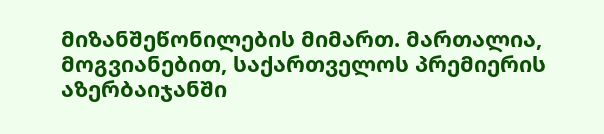მიზანშეწონილების მიმართ. მართალია, მოგვიანებით, საქართველოს პრემიერის აზერბაიჯანში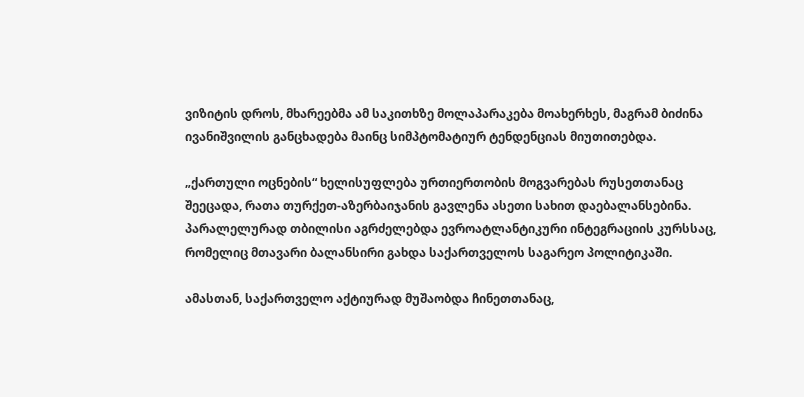ვიზიტის დროს, მხარეებმა ამ საკითხზე მოლაპარაკება მოახერხეს, მაგრამ ბიძინა ივანიშვილის განცხადება მაინც სიმპტომატიურ ტენდენციას მიუთითებდა.

„ქართული ოცნების“ ხელისუფლება ურთიერთობის მოგვარებას რუსეთთანაც შეეცადა, რათა თურქეთ-აზერბაიჯანის გავლენა ასეთი სახით დაებალანსებინა. პარალელურად თბილისი აგრძელებდა ევროატლანტიკური ინტეგრაციის კურსსაც, რომელიც მთავარი ბალანსირი გახდა საქართველოს საგარეო პოლიტიკაში.

ამასთან, საქართველო აქტიურად მუშაობდა ჩინეთთანაც,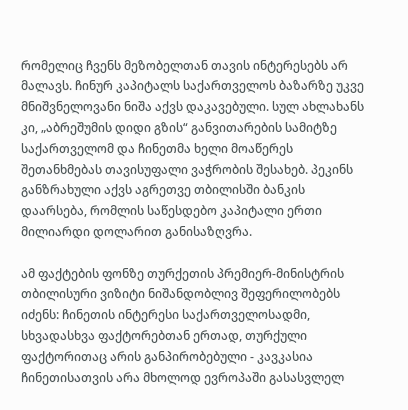რომელიც ჩვენს მეზობელთან თავის ინტერესებს არ მალავს. ჩინურ კაპიტალს საქართველოს ბაზარზე უკვე მნიშვნელოვანი ნიშა აქვს დაკავებული. სულ ახლახანს კი, „აბრეშუმის დიდი გზის“ განვითარების სამიტზე საქართველომ და ჩინეთმა ხელი მოაწერეს შეთანხმებას თავისუფალი ვაჭრობის შესახებ. პეკინს განზრახული აქვს აგრეთვე თბილისში ბანკის დაარსება, რომლის საწესდებო კაპიტალი ერთი მილიარდი დოლარით განისაზღვრა.

ამ ფაქტების ფონზე თურქეთის პრემიერ-მინისტრის თბილისური ვიზიტი ნიშანდობლივ შეფერილობებს იძენს: ჩინეთის ინტერესი საქართველოსადმი, სხვადასხვა ფაქტორებთან ერთად, თურქული ფაქტორითაც არის განპირობებული - კავკასია ჩინეთისათვის არა მხოლოდ ევროპაში გასასვლელ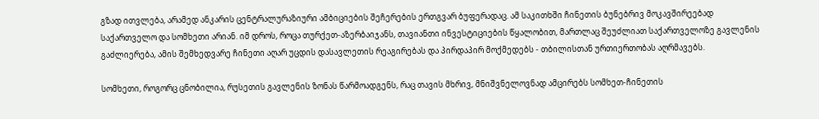გზად ითვლება, არამედ ანკარის ცენტრალურაზიური ამბიციების შეჩერების ერთგვარ ბუფერადაც. ამ საკითხში ჩინეთის ბუნებრივ მოკავშირეებად საქართველო და სომხეთი არიან. იმ დროს, როცა თურქეთ-აზერბაიჯანს, თავიანთი ინვესტიციების წყალობით, მართლაც შეუძლიათ საქართველოზე გავლენის გაძლიერება, ამის შემხედვარე ჩინეთი აღარ უცდის დასავლეთის რეაგირებას და პირდაპირ მოქმედებს - თბილისთან ურთიერთობას აღრმავებს.

სომხეთი, როგორც ცნობილია, რუსეთის გავლენის ზონას წარმოადგენს, რაც თავის მხრივ, მნიშვნელოვნად ამცირებს სომხეთ-ჩინეთის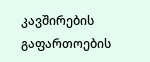კავშირების გაფართოების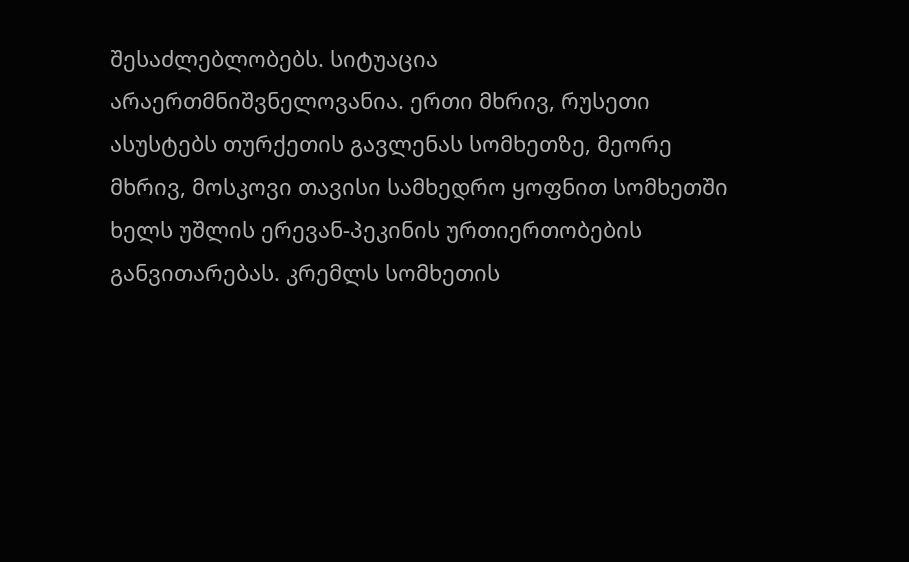შესაძლებლობებს. სიტუაცია არაერთმნიშვნელოვანია. ერთი მხრივ, რუსეთი ასუსტებს თურქეთის გავლენას სომხეთზე, მეორე მხრივ, მოსკოვი თავისი სამხედრო ყოფნით სომხეთში ხელს უშლის ერევან-პეკინის ურთიერთობების განვითარებას. კრემლს სომხეთის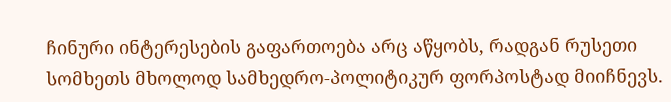ჩინური ინტერესების გაფართოება არც აწყობს, რადგან რუსეთი სომხეთს მხოლოდ სამხედრო-პოლიტიკურ ფორპოსტად მიიჩნევს.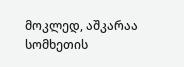მოკლედ, აშკარაა სომხეთის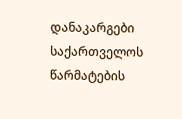დანაკარგები საქართველოს წარმატების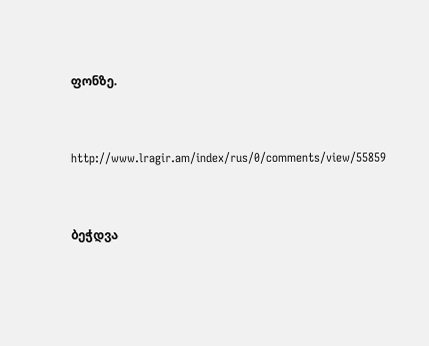ფონზე.


http://www.lragir.am/index/rus/0/comments/view/55859


ბეჭდვა